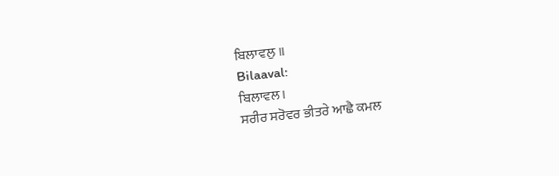ਬਿਲਾਵਲੁ ॥
Bilaaval:
ਬਿਲਾਵਲ।
ਸਰੀਰ ਸਰੋਵਰ ਭੀਤਰੇ ਆਛੈ ਕਮਲ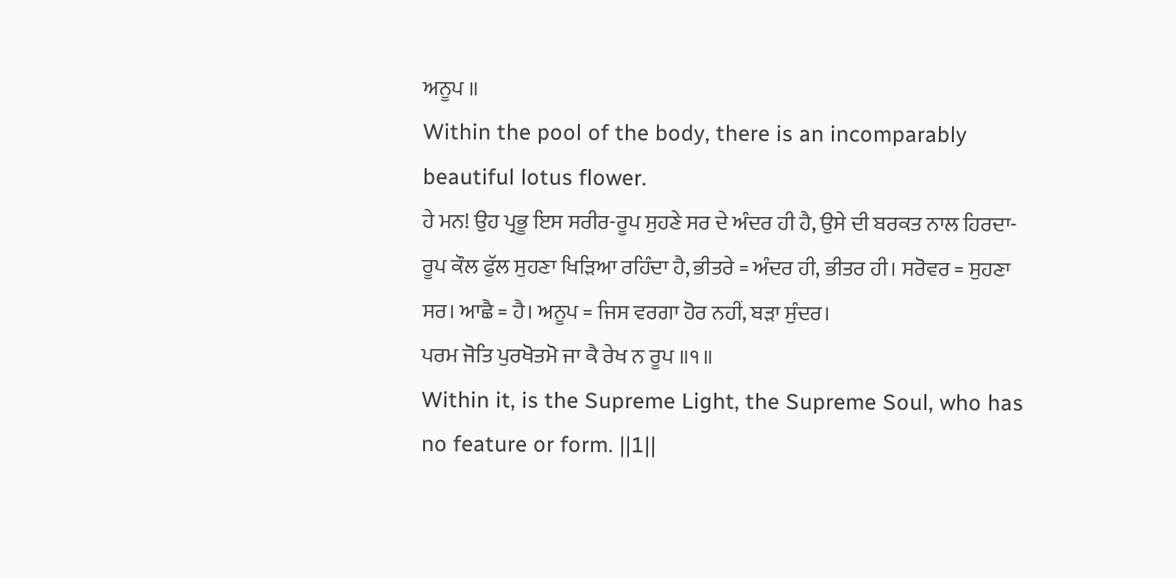ਅਨੂਪ ॥
Within the pool of the body, there is an incomparably beautiful lotus flower.
ਹੇ ਮਨ! ਉਹ ਪ੍ਰਭੂ ਇਸ ਸਰੀਰ-ਰੂਪ ਸੁਹਣੇ ਸਰ ਦੇ ਅੰਦਰ ਹੀ ਹੈ, ਉਸੇ ਦੀ ਬਰਕਤ ਨਾਲ ਹਿਰਦਾ-ਰੂਪ ਕੌਲ ਫੁੱਲ ਸੁਹਣਾ ਖਿੜਿਆ ਰਹਿੰਦਾ ਹੈ, ਭੀਤਰੇ = ਅੰਦਰ ਹੀ, ਭੀਤਰ ਹੀ। ਸਰੋਵਰ = ਸੁਹਣਾ ਸਰ। ਆਛੈ = ਹੈ। ਅਨੂਪ = ਜਿਸ ਵਰਗਾ ਹੋਰ ਨਹੀਂ, ਬੜਾ ਸੁੰਦਰ।
ਪਰਮ ਜੋਤਿ ਪੁਰਖੋਤਮੋ ਜਾ ਕੈ ਰੇਖ ਨ ਰੂਪ ॥੧॥
Within it, is the Supreme Light, the Supreme Soul, who has no feature or form. ||1||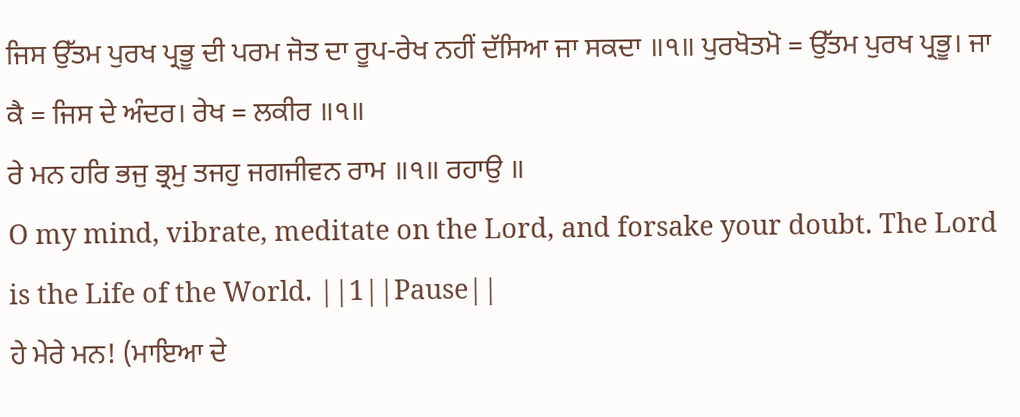ਜਿਸ ਉੱਤਮ ਪੁਰਖ ਪ੍ਰਭੂ ਦੀ ਪਰਮ ਜੋਤ ਦਾ ਰੂਪ-ਰੇਖ ਨਹੀਂ ਦੱਸਿਆ ਜਾ ਸਕਦਾ ॥੧॥ ਪੁਰਖੋਤਮੋ = ਉੱਤਮ ਪੁਰਖ ਪ੍ਰਭੂ। ਜਾ ਕੈ = ਜਿਸ ਦੇ ਅੰਦਰ। ਰੇਖ = ਲਕੀਰ ॥੧॥
ਰੇ ਮਨ ਹਰਿ ਭਜੁ ਭ੍ਰਮੁ ਤਜਹੁ ਜਗਜੀਵਨ ਰਾਮ ॥੧॥ ਰਹਾਉ ॥
O my mind, vibrate, meditate on the Lord, and forsake your doubt. The Lord is the Life of the World. ||1||Pause||
ਹੇ ਮੇਰੇ ਮਨ! (ਮਾਇਆ ਦੇ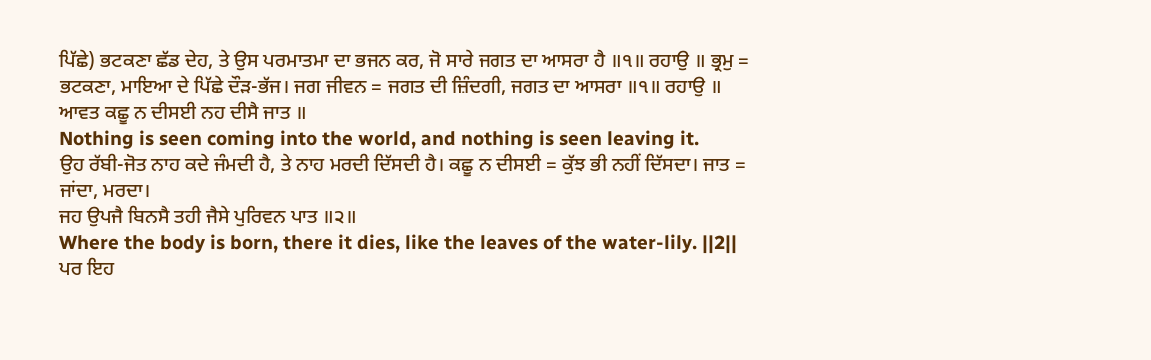ਪਿੱਛੇ) ਭਟਕਣਾ ਛੱਡ ਦੇਹ, ਤੇ ਉਸ ਪਰਮਾਤਮਾ ਦਾ ਭਜਨ ਕਰ, ਜੋ ਸਾਰੇ ਜਗਤ ਦਾ ਆਸਰਾ ਹੈ ॥੧॥ ਰਹਾਉ ॥ ਭ੍ਰਮੁ = ਭਟਕਣਾ, ਮਾਇਆ ਦੇ ਪਿੱਛੇ ਦੌੜ-ਭੱਜ। ਜਗ ਜੀਵਨ = ਜਗਤ ਦੀ ਜ਼ਿੰਦਗੀ, ਜਗਤ ਦਾ ਆਸਰਾ ॥੧॥ ਰਹਾਉ ॥
ਆਵਤ ਕਛੂ ਨ ਦੀਸਈ ਨਹ ਦੀਸੈ ਜਾਤ ॥
Nothing is seen coming into the world, and nothing is seen leaving it.
ਉਹ ਰੱਬੀ-ਜੋਤ ਨਾਹ ਕਦੇ ਜੰਮਦੀ ਹੈ, ਤੇ ਨਾਹ ਮਰਦੀ ਦਿੱਸਦੀ ਹੈ। ਕਛੂ ਨ ਦੀਸਈ = ਕੁੱਝ ਭੀ ਨਹੀਂ ਦਿੱਸਦਾ। ਜਾਤ = ਜਾਂਦਾ, ਮਰਦਾ।
ਜਹ ਉਪਜੈ ਬਿਨਸੈ ਤਹੀ ਜੈਸੇ ਪੁਰਿਵਨ ਪਾਤ ॥੨॥
Where the body is born, there it dies, like the leaves of the water-lily. ||2||
ਪਰ ਇਹ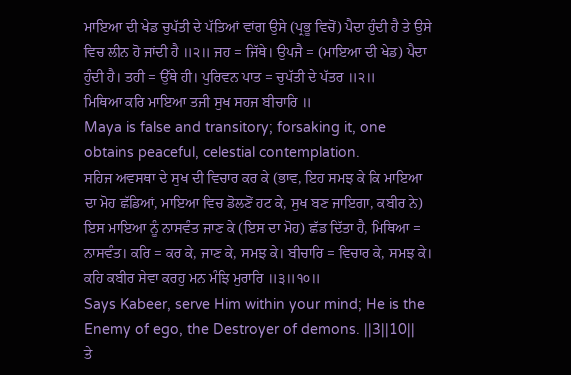ਮਾਇਆ ਦੀ ਖੇਡ ਚੁਪੱਤੀ ਦੇ ਪੱਤਿਆਂ ਵਾਂਗ ਉਸੇ (ਪ੍ਰਭੂ ਵਿਚੋਂ) ਪੈਦਾ ਹੁੰਦੀ ਹੈ ਤੇ ਉਸੇ ਵਿਚ ਲੀਨ ਹੋ ਜਾਂਦੀ ਹੈ ॥੨॥ ਜਹ = ਜਿੱਥੇ। ਉਪਜੈ = (ਮਾਇਆ ਦੀ ਖੇਡ) ਪੈਦਾ ਹੁੰਦੀ ਹੈ। ਤਹੀ = ਉੱਥੇ ਹੀ। ਪੁਰਿਵਨ ਪਾਤ = ਚੁਪੱਤੀ ਦੇ ਪੱਤਰ ॥੨॥
ਮਿਥਿਆ ਕਰਿ ਮਾਇਆ ਤਜੀ ਸੁਖ ਸਹਜ ਬੀਚਾਰਿ ॥
Maya is false and transitory; forsaking it, one obtains peaceful, celestial contemplation.
ਸਹਿਜ ਅਵਸਥਾ ਦੇ ਸੁਖ ਦੀ ਵਿਚਾਰ ਕਰ ਕੇ (ਭਾਵ, ਇਹ ਸਮਝ ਕੇ ਕਿ ਮਾਇਆ ਦਾ ਮੋਹ ਛੱਡਿਆਂ, ਮਾਇਆ ਵਿਚ ਡੋਲਣੋਂ ਹਟ ਕੇ, ਸੁਖ ਬਣ ਜਾਇਗਾ, ਕਬੀਰ ਨੇ) ਇਸ ਮਾਇਆ ਨੂੰ ਨਾਸਵੰਤ ਜਾਣ ਕੇ (ਇਸ ਦਾ ਮੋਹ) ਛੱਡ ਦਿੱਤਾ ਹੈ, ਮਿਥਿਆ = ਨਾਸਵੰਤ। ਕਰਿ = ਕਰ ਕੇ, ਜਾਣ ਕੇ, ਸਮਝ ਕੇ। ਬੀਚਾਰਿ = ਵਿਚਾਰ ਕੇ, ਸਮਝ ਕੇ।
ਕਹਿ ਕਬੀਰ ਸੇਵਾ ਕਰਹੁ ਮਨ ਮੰਝਿ ਮੁਰਾਰਿ ॥੩॥੧੦॥
Says Kabeer, serve Him within your mind; He is the Enemy of ego, the Destroyer of demons. ||3||10||
ਤੇ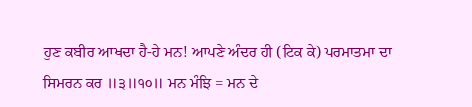ਹੁਣ ਕਬੀਰ ਆਖਦਾ ਹੈ-ਹੇ ਮਨ! ਆਪਣੇ ਅੰਦਰ ਹੀ (ਟਿਕ ਕੇ) ਪਰਮਾਤਮਾ ਦਾ ਸਿਮਰਨ ਕਰ ॥੩॥੧੦॥ ਮਨ ਮੰਝਿ = ਮਨ ਦੇ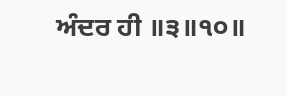ਅੰਦਰ ਹੀ ॥੩॥੧੦॥